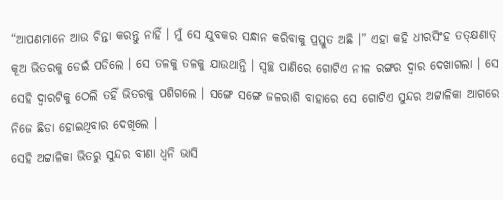“ଆପଣମାନେ ଆଉ ଚିନ୍ତା କରନ୍ତୁ ନାହିଁ । ମୁଁ ସେ ଯୁବକର ସନ୍ଧାନ କରିବାକୁ ପ୍ରସ୍ତୁତ ଅଛି ।” ଏହା କହି ଧୀରସିଂହ ତତ୍କ୍ଷଣାତ୍ କୂଅ ଭିତରକୁ ଡେଇଁ ପଡିଲେ । ସେ ତଳକୁ ତଳକୁ ଯାଉଥାନ୍ତି । ସ୍ୱଚ୍ଛ ପାଣିରେ ଗୋଟିଏ ନୀଳ ରଙ୍ଗର ଦ୍ୱାର ଦେଖାଗଲା । ସେ ସେହି ଦ୍ୱାରଟିକୁ ଠେଲି ତହିଁ ଭିତରକୁ ପଶିଗଲେ । ସଙ୍ଗେ ସଙ୍ଗେ ଜଳରାଶି ବାହାରେ ସେ ଗୋଟିଏ ସୁନ୍ଦର ଅଟ୍ଟାଳିକା ଆଗରେ ନିଜେ ଛିଡା ହୋଇଥିବାର ଦେଖିଲେ ।
ସେହି ଅଟ୍ଟାଳିକା ଭିତରୁ ସୁନ୍ଦର ବୀଣା ଧ୍ୱନି ଭାସି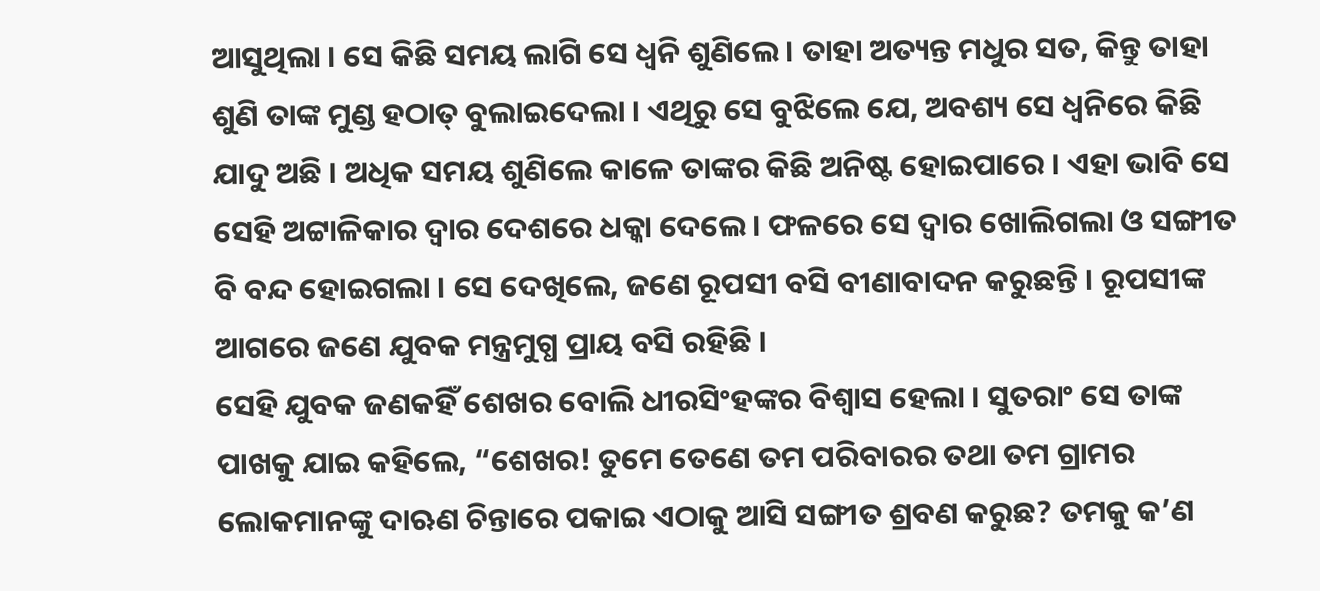ଆସୁଥିଲା । ସେ କିଛି ସମୟ ଲାଗି ସେ ଧ୍ୱନି ଶୁଣିଲେ । ତାହା ଅତ୍ୟନ୍ତ ମଧୁର ସତ, କିନ୍ତୁ ତାହା ଶୁଣି ତାଙ୍କ ମୁଣ୍ଡ ହଠାତ୍ ବୁଲାଇଦେଲା । ଏଥିରୁ ସେ ବୁଝିଲେ ଯେ, ଅବଶ୍ୟ ସେ ଧ୍ୱନିରେ କିଛି ଯାଦୁ ଅଛି । ଅଧିକ ସମୟ ଶୁଣିଲେ କାଳେ ତାଙ୍କର କିଛି ଅନିଷ୍ଟ ହୋଇପାରେ । ଏହା ଭାବି ସେ ସେହି ଅଟ୍ଟାଳିକାର ଦ୍ୱାର ଦେଶରେ ଧକ୍କା ଦେଲେ । ଫଳରେ ସେ ଦ୍ୱାର ଖୋଲିଗଲା ଓ ସଙ୍ଗୀତ ବି ବନ୍ଦ ହୋଇଗଲା । ସେ ଦେଖିଲେ, ଜଣେ ରୂପସୀ ବସି ବୀଣାବାଦନ କରୁଛନ୍ତି । ରୂପସୀଙ୍କ ଆଗରେ ଜଣେ ଯୁବକ ମନ୍ତ୍ରମୁଗ୍ଧ ପ୍ରାୟ ବସି ରହିଛି ।
ସେହି ଯୁବକ ଜଣକହିଁ ଶେଖର ବୋଲି ଧୀରସିଂହଙ୍କର ବିଶ୍ୱାସ ହେଲା । ସୁତରାଂ ସେ ତାଙ୍କ ପାଖକୁ ଯାଇ କହିଲେ, “ଶେଖର! ତୁମେ ତେଣେ ତମ ପରିବାରର ତଥା ତମ ଗ୍ରାମର ଲୋକମାନଙ୍କୁ ଦାଋଣ ଚିନ୍ତାରେ ପକାଇ ଏଠାକୁ ଆସି ସଙ୍ଗୀତ ଶ୍ରବଣ କରୁଛ? ତମକୁ କ’ଣ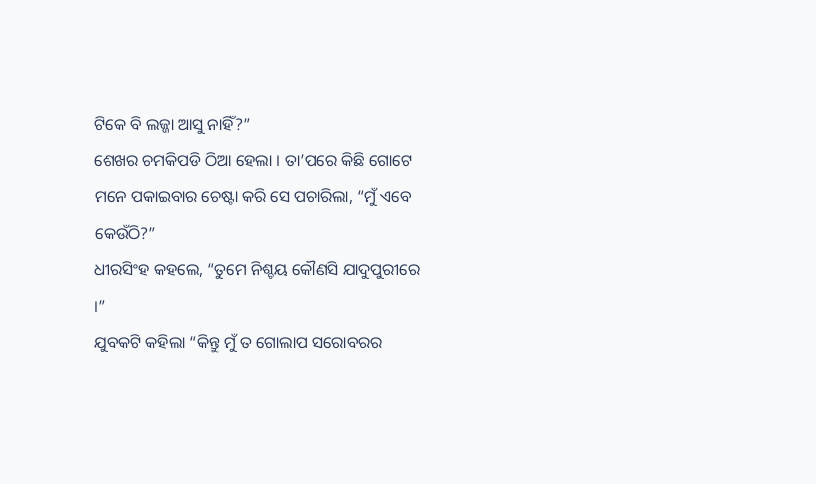ଟିକେ ବି ଲଜ୍ଜା ଆସୁ ନାହିଁ?”
ଶେଖର ଚମକିପଡି ଠିଆ ହେଲା । ତା’ପରେ କିଛି ଗୋଟେ ମନେ ପକାଇବାର ଚେଷ୍ଟା କରି ସେ ପଚାରିଲା, “ମୁଁ ଏବେ କେଉଁଠି?”
ଧୀରସିଂହ କହଲେ, “ତୁମେ ନିଶ୍ଚୟ କୌଣସି ଯାଦୁପୁରୀରେ ।”
ଯୁବକଟି କହିଲା “କିନ୍ତୁ ମୁଁ ତ ଗୋଲାପ ସରୋବରର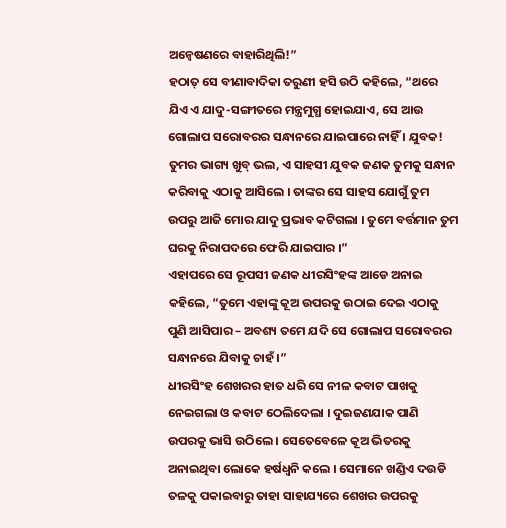ଅନ୍ୱେଷଣରେ ବାହାରିଥିଲି!”
ହଠାତ୍ ସେ ବୀଣାବାଦିକା ତରୁଣୀ ହସି ଉଠି କହିଲେ, “ଥରେ ଯିଏ ଏ ଯାଦୁ-ସଙ୍ଗୀତରେ ମନ୍ତ୍ରମୁଗ୍ଧ ହୋଇଯାଏ, ସେ ଆଉ ଗୋଲାପ ସରୋବରର ସନ୍ଧାନରେ ଯାଇପାରେ ନାହିଁ । ଯୁବକ! ତୁମର ଭାଗ୍ୟ ଖୁବ୍ ଭଲ, ଏ ସାହସୀ ଯୁବକ ଜଣକ ତୁମକୁ ସନ୍ଧାନ କରିବାକୁ ଏଠାକୁ ଆସିଲେ । ତାଙ୍କର ସେ ସାହସ ଯୋଗୁଁ ତୁମ ଉପରୁ ଆଜି ମୋର ଯାଦୁ ପ୍ରଭାବ କଟିଗଲା । ତୁମେ ବର୍ତ୍ତମାନ ତୁମ ଘରକୁ ନିରାପଦରେ ଫେରି ଯାଇପାର ।”
ଏହାପରେ ସେ ରୂପସୀ ଜଣକ ଧୀରସିଂହଙ୍କ ଆଡେ ଅନାଇ କହିଲେ, “ତୁମେ ଏହାଙ୍କୁ କୂଅ ଉପରକୁ ଉଠାଇ ଦେଇ ଏଠାକୁ ପୁଣି ଆସିପାର – ଅବଶ୍ୟ ତମେ ଯଦି ସେ ଗୋଲାପ ସରୋବରର ସନ୍ଧାନରେ ଯିବାକୁ ଚାହଁ ।”
ଧୀରସିଂହ ଶେଖରର ହାତ ଧରି ସେ ନୀଳ କବାଟ ପାଖକୁ ନେଇଗଲା ଓ କବାଟ ଠେଲିଦେଲା । ଦୁଇଜଣଯାକ ପାଣି ଉପରକୁ ଭାସି ଉଠିଲେ । ସେତେବେଳେ କୂଅ ଭିତରକୁ ଅନାଇଥିବା ଲୋକେ ହର୍ଷଧ୍ୱନି କଲେ । ସେମାନେ ଖଣ୍ଡିଏ ଦଉଡି ତଳକୁ ପକାଇବାରୁ ତାହା ସାହାଯ୍ୟରେ ଶେଖର ଉପରକୁ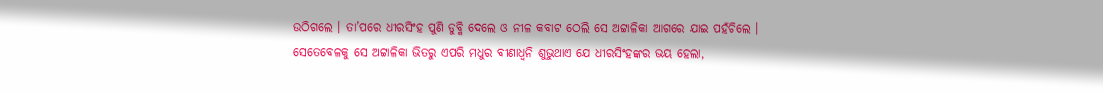ଉଠିଗଲେ । ତା’ପରେ ଧୀରସିଂହ ପୁଣି ଡୁବ୍କି ଦେଲେ ଓ ନୀଳ କବାଟ ଠେଲି ସେ ଅଟ୍ଟାଳିକା ଆଗରେ ଯାଇ ପହଁଚିଲେ ।
ସେତେବେଳକୁ ସେ ଅଟ୍ଟାଳିକା ଭିତରୁ ଏପରି ମଧୁର ବୀଣାଧ୍ୱନି ଶୁଭୁଥାଏ ଯେ ଧୀରସିଂହଙ୍କର ଭୟ ହେଲା,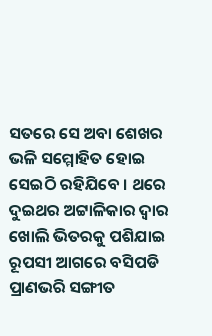ସତରେ ସେ ଅବା ଶେଖର ଭଳି ସମ୍ମୋହିତ ହୋଇ ସେଇଠି ରହିଯିବେ । ଥରେ ଦୁଇଥର ଅଟ୍ଟାଳିକାର ଦ୍ୱାର ଖୋଲି ଭିତରକୁ ପଶିଯାଇ ରୂପସୀ ଆଗରେ ବସିପଡି ପ୍ରାଣଭରି ସଙ୍ଗୀତ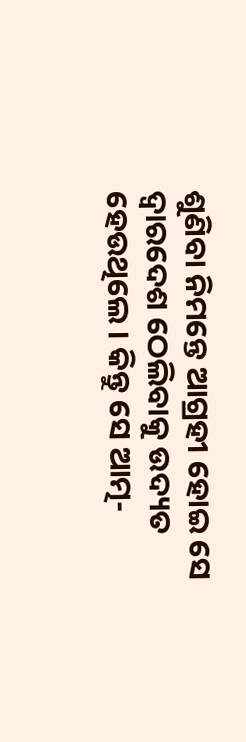ଶୁଣିବା ନିମନ୍ତେ ଆଗ୍ରହୀ ହୋଇ ସେ ଦ୍ୱାରଦେଶ ଠେଲିବାକୁ ଉଦ୍ୟତ ହେଉଥିଲେ । କିନ୍ତୁ ସେ ଆତ୍ମ-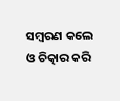ସମ୍ବରଣ କଲେ ଓ ଚିତ୍କାର କରି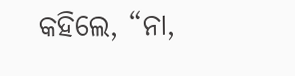କହିଲେ, “ନା,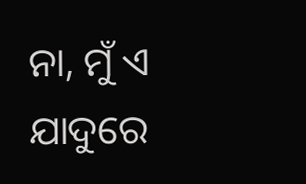ନା, ମୁଁ ଏ ଯାଦୁରେ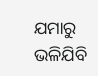ଯମାରୁ ଭଳିଯିବି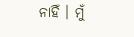ନାହିଁ । ମୁଁ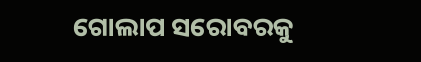ଗୋଲାପ ସରୋବରକୁ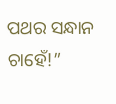ପଥର ସନ୍ଧାନ ଚାହେଁ!”